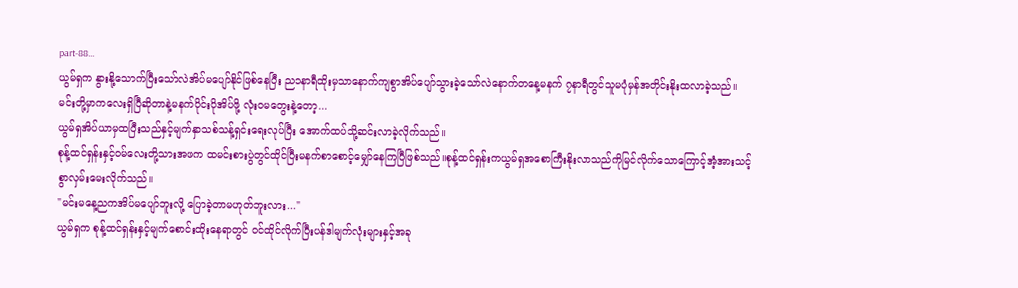part-88...
ယွမ်ရှက နွားနို့သောက်ပြီးသော်လဲအိပ်မပျော်နိုင်ဖြစ်နေပြီး ည၁နာရီထိုးမှသာနောက်ကျစွာအိပ်ပျော်သွားခဲ့သော်လဲနောက်တနေ့မနက် ၇နာရီတွင်သူမပုံမှန်အတိုင်းနိုးထလာခဲ့သည်။
မင်းတို့မှာကလေးရှိပြီဆိုတာနဲ့မနက်ပိုင်းပိုအိပ်ဖို့ လုံးဝမတွေးနဲ့တော့...
ယွမ်ရှအိပ်ယာမှထပြီးသည်နှင့်မျက်နှာသစ်သန့်ရှင်းရေးလုပ်ပြီး အောက်ထပ်သို့ဆင်းလာခဲ့လိုက်သည်။
စုန့်ထင်ရှန်းနှင့်ဝမ်လေးတို့သားအဖက ထမင်းစားပွဲတွင်ထိုင်ပြီးမနက်စာစောင့်မျှော်နေကြပြီဖြစ်သည်။စုန့်ထင်ရှန်းကယွမ်ရှအစောကြီးနိုးလာသည်ကိုမြင်လိုက်သောကြောင့်အံ့အားသင့်စွာလှမ်းမေးလိုက်သည်။
"မင်းမနေ့ညကအိပ်မပျော်ဘူးလို့ ပြောခဲ့တာမဟုတ်ဘူးလား..."
ယွမ်ရှက စုန့်ထင်ရှန်းနှင့်မျက်စောင်းထိုးနေရာတွင် ဝင်ထိုင်လိုက်ပြီးပန်ဒါမျက်လုံးများနှင့်အခု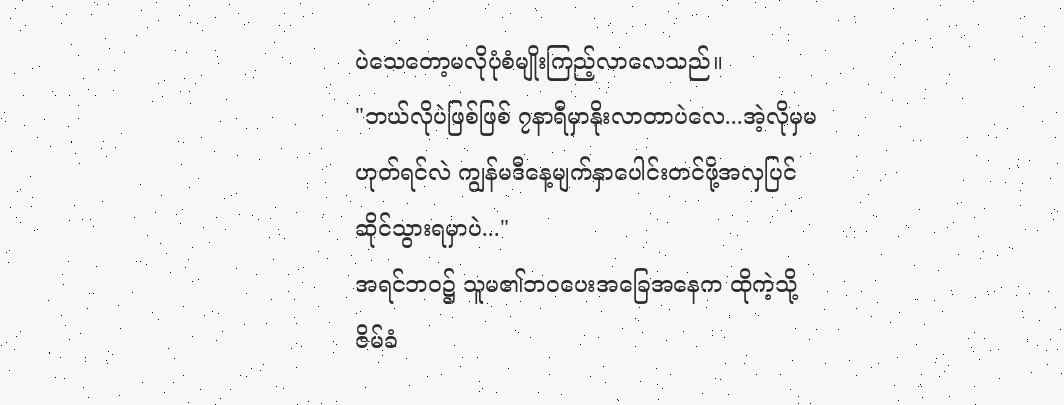ပဲသေတော့မလိုပုံစံမျိုးကြည့်လာလေသည်။
"ဘယ်လိုပဲဖြစ်ဖြစ် ၇နာရီမှာနိုးလာတာပဲလေ...အဲ့လိုမှမဟုတ်ရင်လဲ ကျွန်မဒီနေ့မျက်နှာပေါင်းတင်ဖို့အလှပြင်ဆိုင်သွားရမှာပဲ..."
အရင်ဘဝ၌ သူမ၏ဘဝပေးအခြေအနေက ထိုကဲ့သို့ဇိမ်ခံ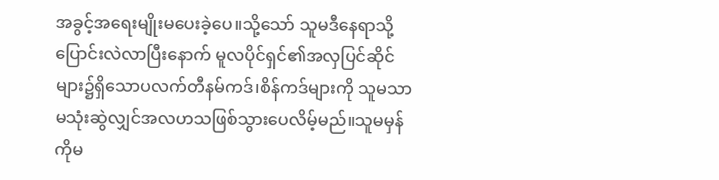အခွင့်အရေးမျိုးမပေးခဲ့ပေ။သို့သော် သူမဒီနေရာသို့ပြောင်းလဲလာပြီးနောက် မူလပိုင်ရှင်၏အလှပြင်ဆိုင်များ၌ရှိသောပလက်တီနမ်ကဒ်၊စိန်ကဒ်များကို သူမသာမသုံးဆွဲလျှင်အလဟသဖြစ်သွားပေလိမ့်မည်။သူမမှန်ကိုမ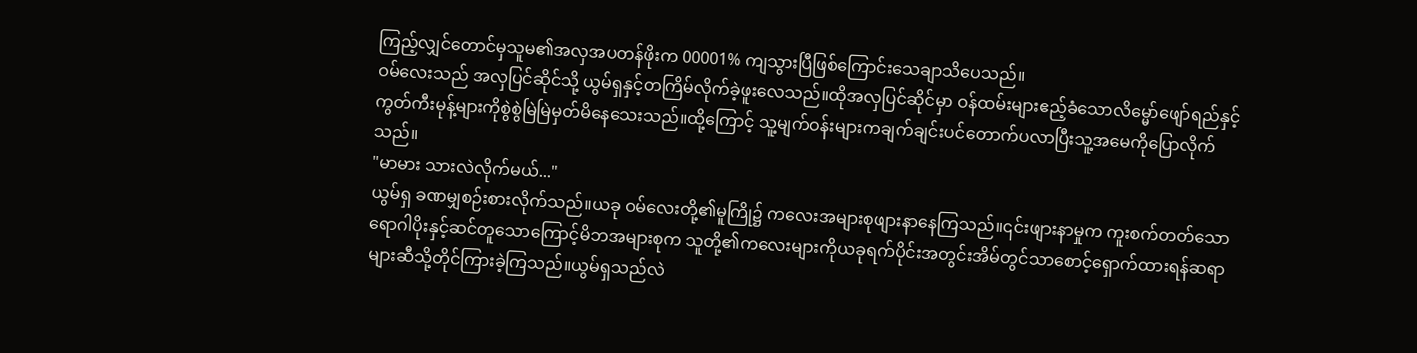ကြည့်လျှင်တောင်မှသူမ၏အလှအပတန်ဖိုးက 00001% ကျသွားပြီဖြစ်ကြောင်းသေချာသိပေသည်။
ဝမ်လေးသည် အလှပြင်ဆိုင်သို့ ယွမ်ရှနှင့်တကြိမ်လိုက်ခဲ့ဖူးလေသည်။ထိုအလှပြင်ဆိုင်မှာ ဝန်ထမ်းများဧည့်ခံသောလိမ္မော်ဖျော်ရည်နှင့် ကွတ်ကီးမုန့်များကိုစွဲစွဲမြဲမြဲမှတ်မိနေသေးသည်။ထို့ကြောင့် သူ့မျက်ဝန်းများကချက်ချင်းပင်တောက်ပလာပြီးသူ့အမေကိုပြောလိုက်သည်။
"မာမား သားလဲလိုက်မယ်..."
ယွမ်ရှ ခဏမျှစဉ်းစားလိုက်သည်။ယခု ဝမ်လေးတို့၏မူကြို၌ ကလေးအများစုဖျားနာနေကြသည်။၎င်းဖျားနာမှုက ကူးစက်တတ်သောရောဂါပိုးနှင့်ဆင်တူသောကြောင့်မိဘအများစုက သူတို့၏ကလေးများကိုယခုရက်ပိုင်းအတွင်းအိမ်တွင်သာစောင့်ရှောက်ထားရန်ဆရာများဆီသို့တိုင်ကြားခဲ့ကြသည်။ယွမ်ရှသည်လဲ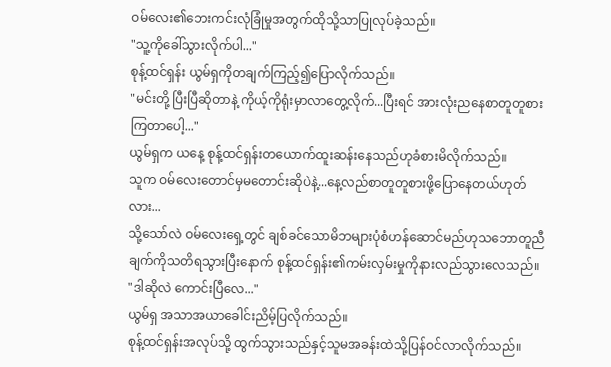ဝမ်လေး၏ဘေးကင်းလုံခြုံမှုအတွက်ထိုသို့သာပြုလုပ်ခဲ့သည်။
"သူ့ကိုခေါ်သွားလိုက်ပါ..."
စုန့်ထင်ရှန်း ယွမ်ရှကိုတချက်ကြည့်၍ပြောလိုက်သည်။
"မင်းတို့ ပြီးပြီဆိုတာနဲ့ ကိုယ့်ကိုရုံးမှာလာတွေ့လိုက်...ပြီးရင် အားလုံးညနေစာတူတူစားကြတာပေါ့..."
ယွမ်ရှက ယနေ့ စုန့်ထင်ရှန်းတယောက်ထူးဆန်းနေသည်ဟုခံစားမိလိုက်သည်။
သူက ဝမ်လေးတောင်မှမတောင်းဆိုပဲနဲ့...နေ့လည်စာတူတူစားဖို့ပြောနေတယ်ဟုတ်လား...
သို့သော်လဲ ဝမ်လေးရှေ့တွင် ချစ်ခင်သောမိဘများပုံစံဟန်ဆောင်မည်ဟုသဘောတူညီချက်ကိုသတိရသွားပြီးနောက် စုန့်ထင်ရှန်း၏ကမ်းလှမ်းမှုကိုနားလည်သွားလေသည်။
"ဒါဆိုလဲ ကောင်းပြီလေ..."
ယွမ်ရှ အသာအယာခေါင်းညိမ့်ပြလိုက်သည်။
စုန့်ထင်ရှန်းအလုပ်သို့ ထွက်သွားသည်နှင့်သူမအခန်းထဲသို့ပြန်ဝင်လာလိုက်သည်။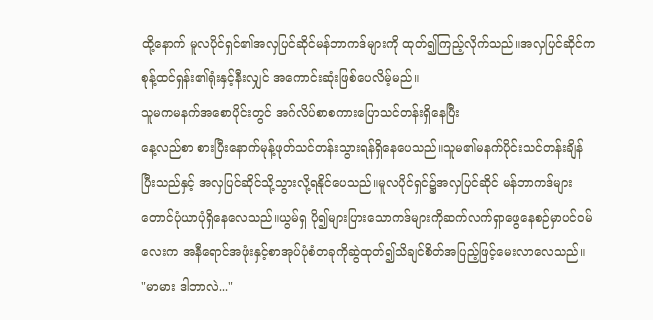ထို့နောက် မူလပိုင်ရှင်၏အလှပြင်ဆိုင်မန်ဘာကဒ်များကို ထုတ်၍ကြည့်လိုက်သည်။အလှပြင်ဆိုင်က စုန့်ထင်ရှန်း၏ရုံးနှင့်နီးလျှင် အကောင်းဆုံးဖြစ်ပေလိမ့်မည်။
သူမကမနက်အစောပိုင်းတွင် အဂ်လိပ်စာစကားပြောသင်တန်းရှိနေပြီး
နေ့လည်စာ စားပြီးနောက်မုန့်ဖုတ်သင်တန်းသွားရန်ရှိနေပေသည်။သူမ၏မနက်ပိုင်းသင်တန်းချိန်ပြီးသည်နှင့် အလှပြင်ဆိုင်သို့သွားလို့ရနိုင်ပေသည်။မူလပိုင်ရှင်၌အလှပြင်ဆိုင် မန်ဘာကဒ်များတောင်ပုံယာပုံရှိနေလေသည်။ယွမ်ရှ ပို၍များပြားသောကဒ်များကိုဆက်လက်ရှာဖွေနေစဉ်မှာပင်ဝမ်လေးက အနီရောင်အဖုံးနှင့်စာအုပ်ပုံစံတခုကိုဆွဲထုတ်၍သိချင်စိတ်အပြည့်ဖြင့်မေးလာလေသည်။
"မာမား ဒါဘာလဲ..."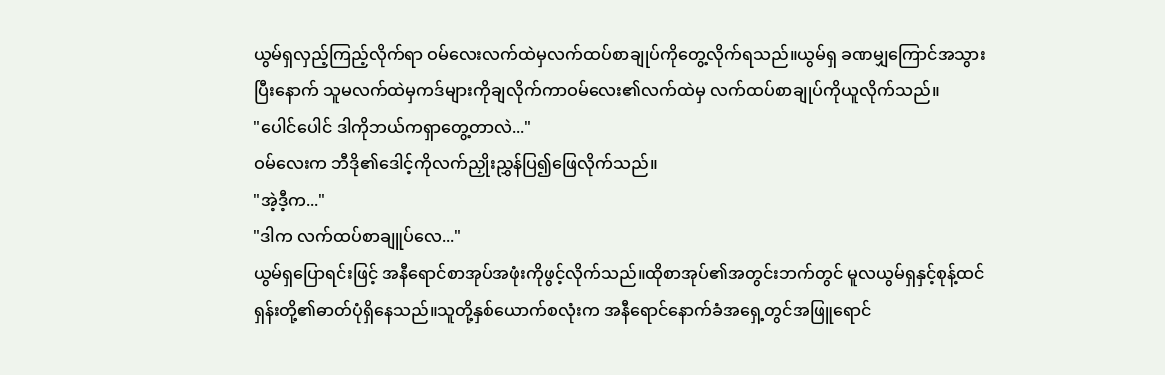ယွမ်ရှလှည့်ကြည့်လိုက်ရာ ဝမ်လေးလက်ထဲမှလက်ထပ်စာချုပ်ကိုတွေ့လိုက်ရသည်။ယွမ်ရှ ခဏမျှကြောင်အသွားပြီးနောက် သူမလက်ထဲမှကဒ်များကိုချလိုက်ကာဝမ်လေး၏လက်ထဲမှ လက်ထပ်စာချုပ်ကိုယူလိုက်သည်။
"ပေါင်ပေါင် ဒါကိုဘယ်ကရှာတွေ့တာလဲ..."
ဝမ်လေးက ဘီဒို၏ဒေါင့်ကိုလက်ညှိုးညွှန်ပြ၍ဖြေလိုက်သည်။
"အဲ့ဒီ့က..."
"ဒါက လက်ထပ်စာချူပ်လေ..."
ယွမ်ရှပြောရင်းဖြင့် အနီရောင်စာအုပ်အဖုံးကိုဖွင့်လိုက်သည်။ထိုစာအုပ်၏အတွင်းဘက်တွင် မူလယွမ်ရှနှင့်စုန့်ထင်ရှန်းတို့၏ဓာတ်ပုံရှိနေသည်။သူတို့နှစ်ယောက်စလုံးက အနီရောင်နောက်ခံအရှေ့တွင်အဖြူရောင်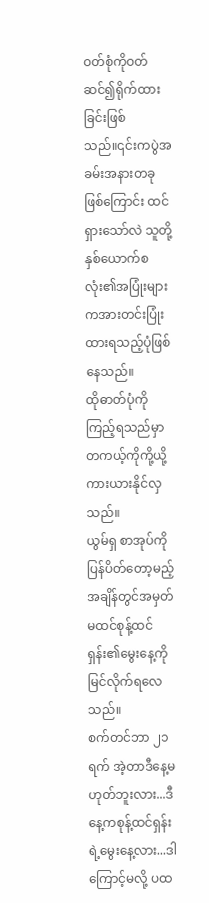ဝတ်စုံကိုဝတ်ဆင်၍ရိုက်ထားခြင်းဖြစ်သည်။၎င်းကပွဲအခမ်းအနားတခုဖြစ်ကြောင်း ထင်ရှားသော်လဲ သူတို့နှစ်ယောက်စလုံး၏အပြုံးများကအားတင်းပြုံးထားရသည့်ပုံဖြစ်နေသည်။
ထိုဓာတ်ပုံကိုကြည့်ရသည်မှာ တကယ့်ကိုကို့ယို့ကားယားနိုင်လှသည်။
ယွမ်ရှ စာအုပ်ကိုပြန်ပိတ်တော့မည့်အချိန်တွင်အမှတ်မထင်စုန့်ထင်ရှန်း၏မွေးနေ့ကိုမြင်လိုက်ရလေသည်။
စက်တင်ဘာ ၂၁ရက် အဲ့တာဒီနေ့မဟုတ်ဘူးလား...ဒီနေ့ကစုန့်ထင်ရှန်းရဲ့မွေးနေ့လား...ဒါကြောင့်မလို့ ပထ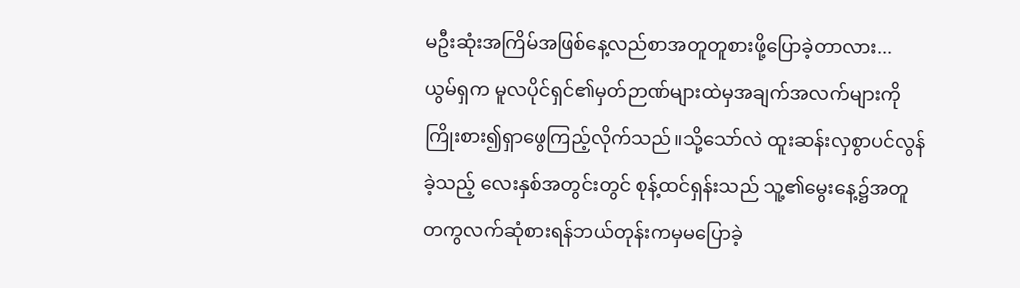မဦးဆုံးအကြိမ်အဖြစ်နေ့လည်စာအတူတူစားဖို့ပြောခဲ့တာလား...
ယွမ်ရှက မူလပိုင်ရှင်၏မှတ်ဉာဏ်များထဲမှအချက်အလက်များကို ကြိုးစား၍ရှာဖွေကြည့်လိုက်သည်။သို့သော်လဲ ထူးဆန်းလှစွာပင်လွန်ခဲ့သည့် လေးနှစ်အတွင်းတွင် စုန့်ထင်ရှန်းသည် သူ့၏မွေးနေ့၌အတူတကွလက်ဆုံစားရန်ဘယ်တုန်းကမှမပြောခဲ့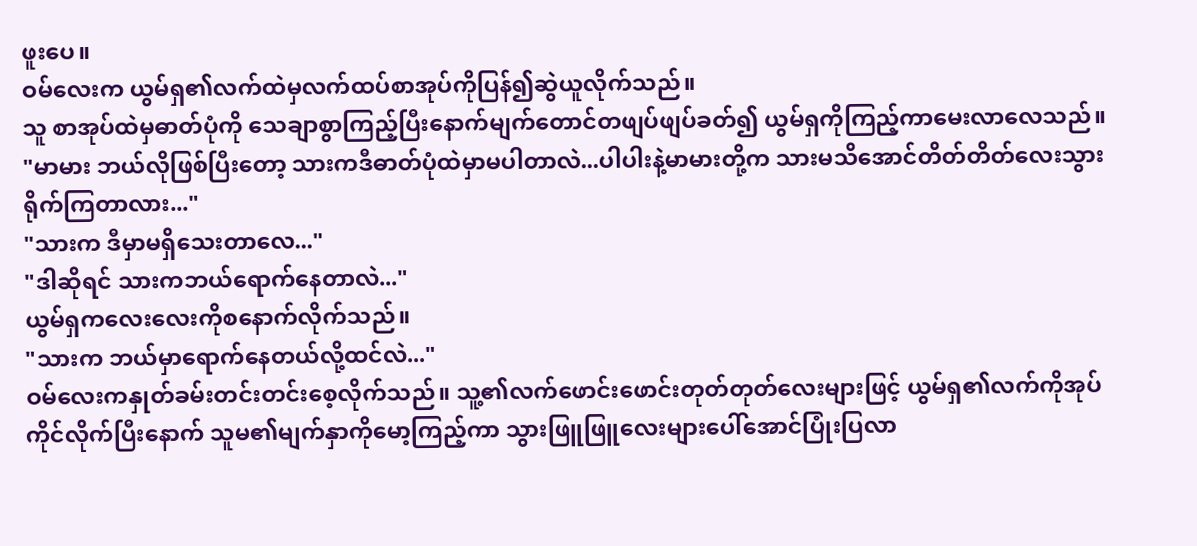ဖူးပေ။
ဝမ်လေးက ယွမ်ရှ၏လက်ထဲမှလက်ထပ်စာအုပ်ကိုပြန်၍ဆွဲယူလိုက်သည်။
သူ စာအုပ်ထဲမှဓာတ်ပုံကို သေချာစွာကြည့်ပြီးနောက်မျက်တောင်တဖျပ်ဖျပ်ခတ်၍ ယွမ်ရှကိုကြည့်ကာမေးလာလေသည်။
"မာမား ဘယ်လိုဖြစ်ပြီးတော့ သားကဒီဓာတ်ပုံထဲမှာမပါတာလဲ...ပါပါးနဲ့မာမားတို့က သားမသိအောင်တိတ်တိတ်လေးသွားရိုက်ကြတာလား..."
"သားက ဒီမှာမရှိသေးတာလေ..."
"ဒါဆိုရင် သားကဘယ်ရောက်နေတာလဲ..."
ယွမ်ရှကလေးလေးကိုစနောက်လိုက်သည်။
"သားက ဘယ်မှာရောက်နေတယ်လို့ထင်လဲ..."
ဝမ်လေးကနှုတ်ခမ်းတင်းတင်းစေ့လိုက်သည်။ သူ့၏လက်ဖောင်းဖောင်းတုတ်တုတ်လေးများဖြင့် ယွမ်ရှ၏လက်ကိုအုပ်ကိုင်လိုက်ပြီးနောက် သူမ၏မျက်နှာကိုမော့ကြည့်ကာ သွားဖြူဖြူလေးများပေါ်အောင်ပြုံးပြလာ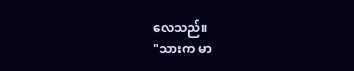လေသည်။
"သားက မာ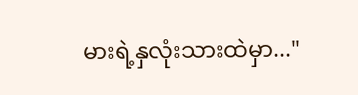မားရဲ့နှလုံးသားထဲမှာ..."